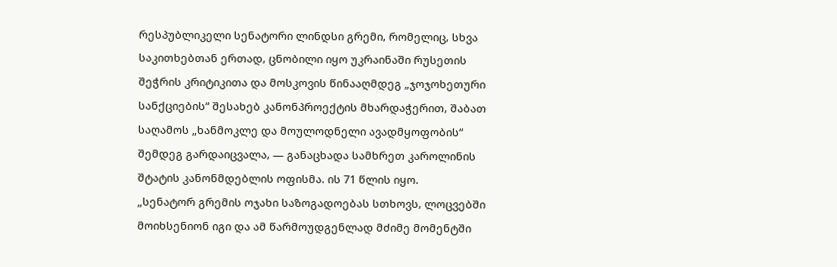რესპუბლიკელი სენატორი ლინდსი გრემი, რომელიც, სხვა საკითხებთან ერთად, ცნობილი იყო უკრაინაში რუსეთის შეჭრის კრიტიკითა და მოსკოვის წინააღმდეგ „ჯოჯოხეთური სანქციების“ შესახებ კანონპროექტის მხარდაჭერით, შაბათ საღამოს „ხანმოკლე და მოულოდნელი ავადმყოფობის“ შემდეგ გარდაიცვალა, — განაცხადა სამხრეთ კაროლინის შტატის კანონმდებლის ოფისმა. ის 71 წლის იყო.
„სენატორ გრემის ოჯახი საზოგადოებას სთხოვს, ლოცვებში მოიხსენიონ იგი და ამ წარმოუდგენლად მძიმე მომენტში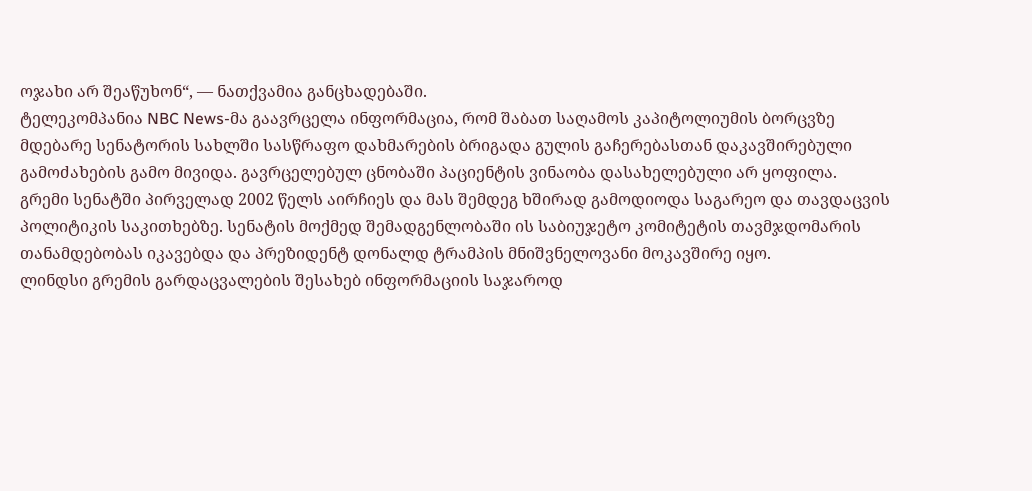ოჯახი არ შეაწუხონ“, — ნათქვამია განცხადებაში.
ტელეკომპანია NBC News-მა გაავრცელა ინფორმაცია, რომ შაბათ საღამოს კაპიტოლიუმის ბორცვზე მდებარე სენატორის სახლში სასწრაფო დახმარების ბრიგადა გულის გაჩერებასთან დაკავშირებული გამოძახების გამო მივიდა. გავრცელებულ ცნობაში პაციენტის ვინაობა დასახელებული არ ყოფილა.
გრემი სენატში პირველად 2002 წელს აირჩიეს და მას შემდეგ ხშირად გამოდიოდა საგარეო და თავდაცვის პოლიტიკის საკითხებზე. სენატის მოქმედ შემადგენლობაში ის საბიუჯეტო კომიტეტის თავმჯდომარის თანამდებობას იკავებდა და პრეზიდენტ დონალდ ტრამპის მნიშვნელოვანი მოკავშირე იყო.
ლინდსი გრემის გარდაცვალების შესახებ ინფორმაციის საჯაროდ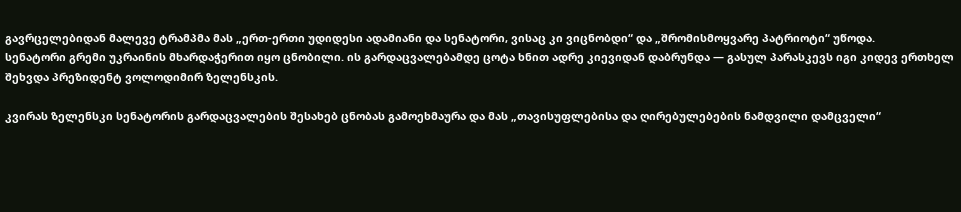გავრცელებიდან მალევე ტრამპმა მას „ერთ-ერთი უდიდესი ადამიანი და სენატორი, ვისაც კი ვიცნობდი“ და „შრომისმოყვარე პატრიოტი“ უწოდა.
სენატორი გრემი უკრაინის მხარდაჭერით იყო ცნობილი. ის გარდაცვალებამდე ცოტა ხნით ადრე კიევიდან დაბრუნდა — გასულ პარასკევს იგი კიდევ ერთხელ შეხვდა პრეზიდენტ ვოლოდიმირ ზელენსკის.

კვირას ზელენსკი სენატორის გარდაცვალების შესახებ ცნობას გამოეხმაურა და მას „თავისუფლებისა და ღირებულებების ნამდვილი დამცველი“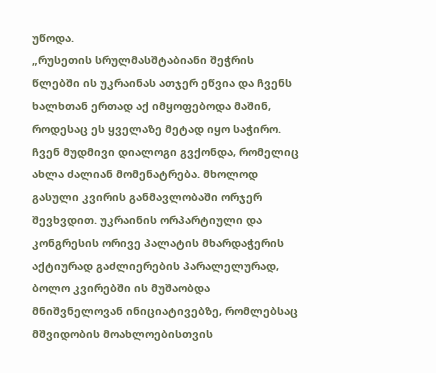უწოდა.
„რუსეთის სრულმასშტაბიანი შეჭრის წლებში ის უკრაინას ათჯერ ეწვია და ჩვენს ხალხთან ერთად აქ იმყოფებოდა მაშინ, როდესაც ეს ყველაზე მეტად იყო საჭირო. ჩვენ მუდმივი დიალოგი გვქონდა, რომელიც ახლა ძალიან მომენატრება. მხოლოდ გასული კვირის განმავლობაში ორჯერ შევხვდით. უკრაინის ორპარტიული და კონგრესის ორივე პალატის მხარდაჭერის აქტიურად გაძლიერების პარალელურად, ბოლო კვირებში ის მუშაობდა მნიშვნელოვან ინიციატივებზე, რომლებსაც მშვიდობის მოახლოებისთვის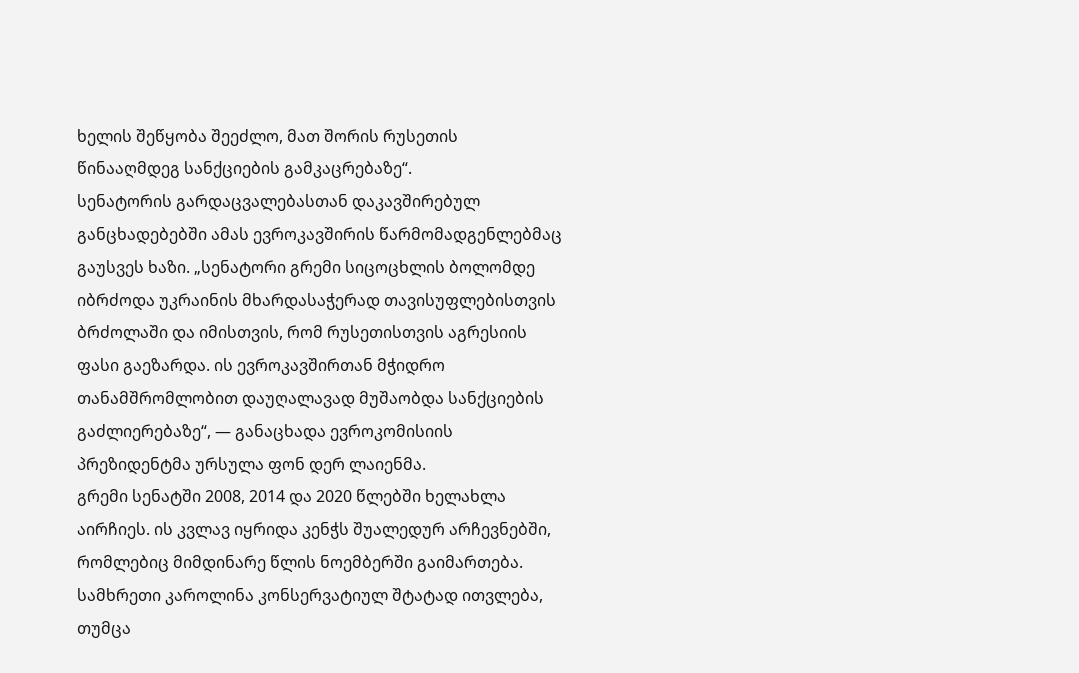ხელის შეწყობა შეეძლო, მათ შორის რუსეთის წინააღმდეგ სანქციების გამკაცრებაზე“.
სენატორის გარდაცვალებასთან დაკავშირებულ განცხადებებში ამას ევროკავშირის წარმომადგენლებმაც გაუსვეს ხაზი. „სენატორი გრემი სიცოცხლის ბოლომდე იბრძოდა უკრაინის მხარდასაჭერად თავისუფლებისთვის ბრძოლაში და იმისთვის, რომ რუსეთისთვის აგრესიის ფასი გაეზარდა. ის ევროკავშირთან მჭიდრო თანამშრომლობით დაუღალავად მუშაობდა სანქციების გაძლიერებაზე“, — განაცხადა ევროკომისიის პრეზიდენტმა ურსულა ფონ დერ ლაიენმა.
გრემი სენატში 2008, 2014 და 2020 წლებში ხელახლა აირჩიეს. ის კვლავ იყრიდა კენჭს შუალედურ არჩევნებში, რომლებიც მიმდინარე წლის ნოემბერში გაიმართება. სამხრეთი კაროლინა კონსერვატიულ შტატად ითვლება, თუმცა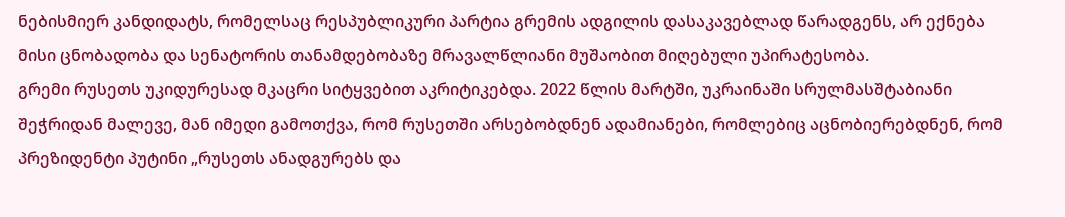ნებისმიერ კანდიდატს, რომელსაც რესპუბლიკური პარტია გრემის ადგილის დასაკავებლად წარადგენს, არ ექნება მისი ცნობადობა და სენატორის თანამდებობაზე მრავალწლიანი მუშაობით მიღებული უპირატესობა.
გრემი რუსეთს უკიდურესად მკაცრი სიტყვებით აკრიტიკებდა. 2022 წლის მარტში, უკრაინაში სრულმასშტაბიანი შეჭრიდან მალევე, მან იმედი გამოთქვა, რომ რუსეთში არსებობდნენ ადამიანები, რომლებიც აცნობიერებდნენ, რომ პრეზიდენტი პუტინი „რუსეთს ანადგურებს და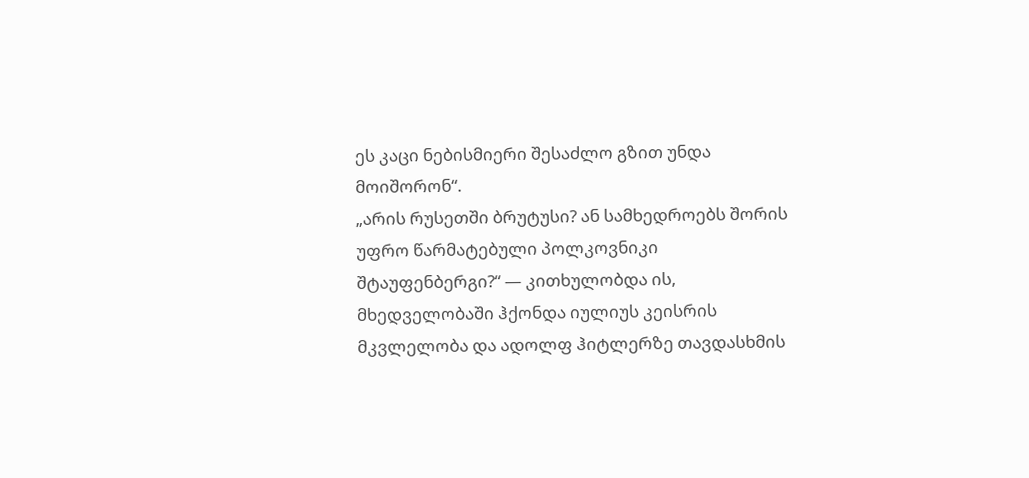ეს კაცი ნებისმიერი შესაძლო გზით უნდა მოიშორონ“.
„არის რუსეთში ბრუტუსი? ან სამხედროებს შორის უფრო წარმატებული პოლკოვნიკი შტაუფენბერგი?“ — კითხულობდა ის, მხედველობაში ჰქონდა იულიუს კეისრის მკვლელობა და ადოლფ ჰიტლერზე თავდასხმის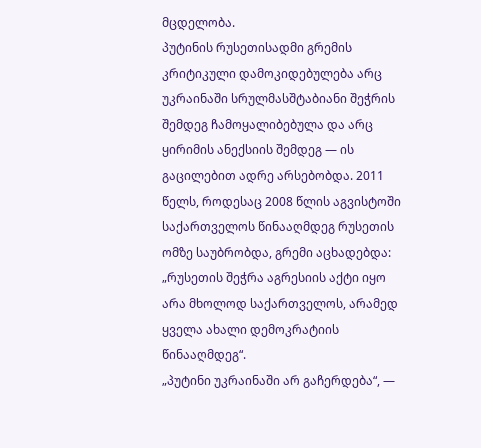მცდელობა.
პუტინის რუსეთისადმი გრემის კრიტიკული დამოკიდებულება არც უკრაინაში სრულმასშტაბიანი შეჭრის შემდეგ ჩამოყალიბებულა და არც ყირიმის ანექსიის შემდეგ — ის გაცილებით ადრე არსებობდა. 2011 წელს, როდესაც 2008 წლის აგვისტოში საქართველოს წინააღმდეგ რუსეთის ომზე საუბრობდა, გრემი აცხადებდა: „რუსეთის შეჭრა აგრესიის აქტი იყო არა მხოლოდ საქართველოს, არამედ ყველა ახალი დემოკრატიის წინააღმდეგ“.
„პუტინი უკრაინაში არ გაჩერდება“, —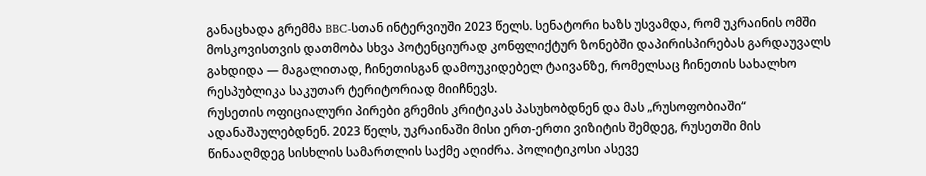განაცხადა გრემმა BBC-სთან ინტერვიუში 2023 წელს. სენატორი ხაზს უსვამდა, რომ უკრაინის ომში მოსკოვისთვის დათმობა სხვა პოტენციურად კონფლიქტურ ზონებში დაპირისპირებას გარდაუვალს გახდიდა — მაგალითად, ჩინეთისგან დამოუკიდებელ ტაივანზე, რომელსაც ჩინეთის სახალხო რესპუბლიკა საკუთარ ტერიტორიად მიიჩნევს.
რუსეთის ოფიციალური პირები გრემის კრიტიკას პასუხობდნენ და მას „რუსოფობიაში“ ადანაშაულებდნენ. 2023 წელს, უკრაინაში მისი ერთ-ერთი ვიზიტის შემდეგ, რუსეთში მის წინააღმდეგ სისხლის სამართლის საქმე აღიძრა. პოლიტიკოსი ასევე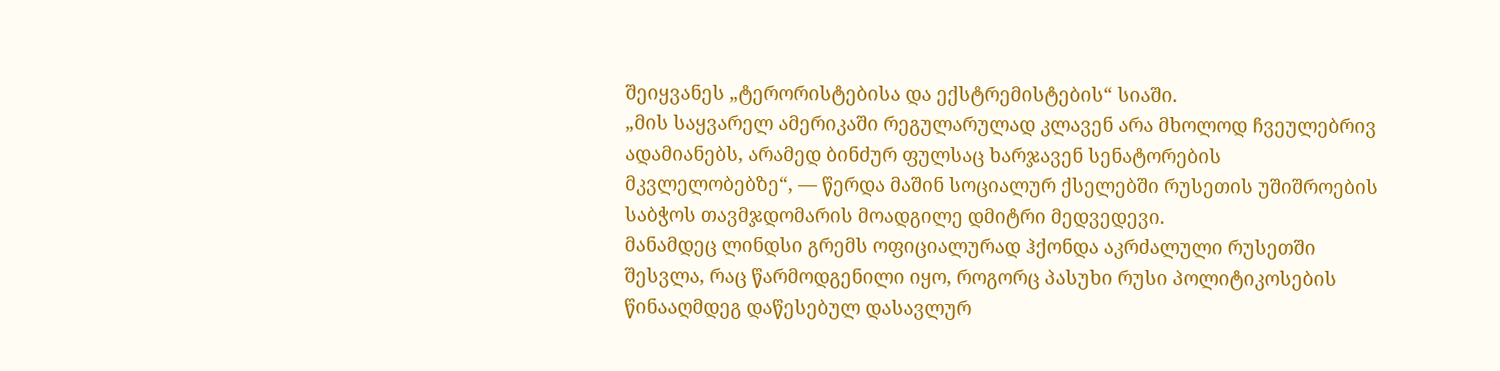შეიყვანეს „ტერორისტებისა და ექსტრემისტების“ სიაში.
„მის საყვარელ ამერიკაში რეგულარულად კლავენ არა მხოლოდ ჩვეულებრივ ადამიანებს, არამედ ბინძურ ფულსაც ხარჯავენ სენატორების მკვლელობებზე“, — წერდა მაშინ სოციალურ ქსელებში რუსეთის უშიშროების საბჭოს თავმჯდომარის მოადგილე დმიტრი მედვედევი.
მანამდეც ლინდსი გრემს ოფიციალურად ჰქონდა აკრძალული რუსეთში შესვლა, რაც წარმოდგენილი იყო, როგორც პასუხი რუსი პოლიტიკოსების წინააღმდეგ დაწესებულ დასავლურ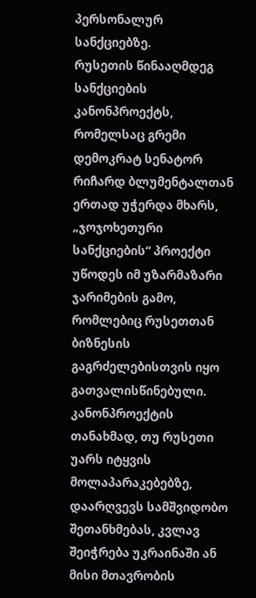პერსონალურ სანქციებზე.
რუსეთის წინააღმდეგ სანქციების კანონპროექტს, რომელსაც გრემი დემოკრატ სენატორ რიჩარდ ბლუმენტალთან ერთად უჭერდა მხარს, „ჯოჯოხეთური სანქციების“ პროექტი უწოდეს იმ უზარმაზარი ჯარიმების გამო, რომლებიც რუსეთთან ბიზნესის გაგრძელებისთვის იყო გათვალისწინებული.
კანონპროექტის თანახმად, თუ რუსეთი უარს იტყვის მოლაპარაკებებზე, დაარღვევს სამშვიდობო შეთანხმებას, კვლავ შეიჭრება უკრაინაში ან მისი მთავრობის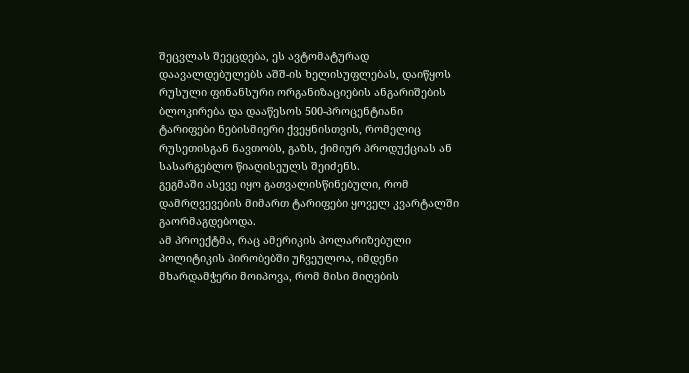შეცვლას შეეცდება, ეს ავტომატურად დაავალდებულებს აშშ-ის ხელისუფლებას, დაიწყოს რუსული ფინანსური ორგანიზაციების ანგარიშების ბლოკირება და დააწესოს 500-პროცენტიანი ტარიფები ნებისმიერი ქვეყნისთვის, რომელიც რუსეთისგან ნავთობს, გაზს, ქიმიურ პროდუქციას ან სასარგებლო წიაღისეულს შეიძენს.
გეგმაში ასევე იყო გათვალისწინებული, რომ დამრღვევების მიმართ ტარიფები ყოველ კვარტალში გაორმაგდებოდა.
ამ პროექტმა, რაც ამერიკის პოლარიზებული პოლიტიკის პირობებში უჩვეულოა, იმდენი მხარდამჭერი მოიპოვა, რომ მისი მიღების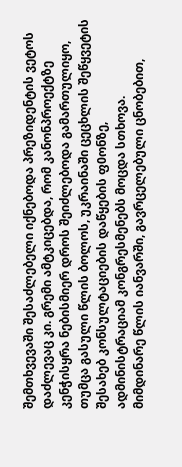შემთხვევაში შესაძლებელი იქნებოდა პრეზიდენტის ვეტოს დაძლევაც კი. გრემი ამტკიცებდა, რომ კანონპროექტზე კენჭისყრა ნებისმიერ დროს შეიძლებოდა გამართულიყო, თუმცა გასული წლის ბოლოს, უკრაინაში ცეცხლის შეწყვეტის შესახებ კონსულტაციების დაწყების ფ0ონზე, ადმინისტრაციამ კონგრესმენებს მოცდა სთხოვა.
მიმდინარე წლის იანვარში, გავრცელებული ცნობებით,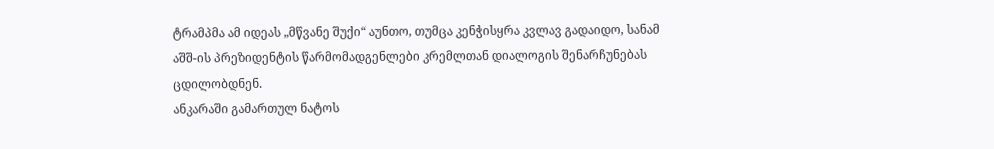ტრამპმა ამ იდეას „მწვანე შუქი“ აუნთო, თუმცა კენჭისყრა კვლავ გადაიდო, სანამ აშშ-ის პრეზიდენტის წარმომადგენლები კრემლთან დიალოგის შენარჩუნებას ცდილობდნენ.
ანკარაში გამართულ ნატოს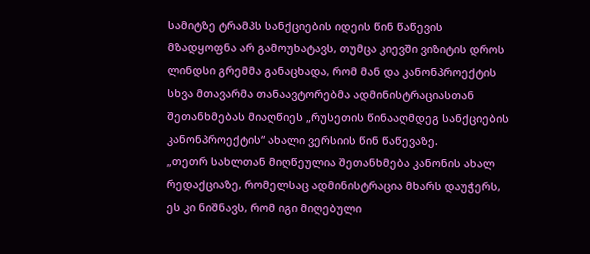სამიტზე ტრამპს სანქციების იდეის წინ წაწევის მზადყოფნა არ გამოუხატავს, თუმცა კიევში ვიზიტის დროს ლინდსი გრემმა განაცხადა, რომ მან და კანონპროექტის სხვა მთავარმა თანაავტორებმა ადმინისტრაციასთან შეთანხმებას მიაღწიეს „რუსეთის წინააღმდეგ სანქციების კანონპროექტის“ ახალი ვერსიის წინ წაწევაზე.
„თეთრ სახლთან მიღწეულია შეთანხმება კანონის ახალ რედაქციაზე, რომელსაც ადმინისტრაცია მხარს დაუჭერს, ეს კი ნიშნავს, რომ იგი მიღებული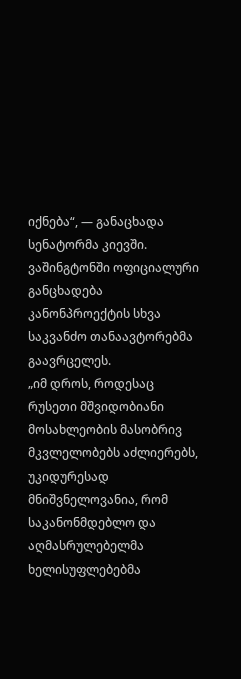იქნება“, — განაცხადა სენატორმა კიევში.
ვაშინგტონში ოფიციალური განცხადება კანონპროექტის სხვა საკვანძო თანაავტორებმა გაავრცელეს.
„იმ დროს, როდესაც რუსეთი მშვიდობიანი მოსახლეობის მასობრივ მკვლელობებს აძლიერებს, უკიდურესად მნიშვნელოვანია, რომ საკანონმდებლო და აღმასრულებელმა ხელისუფლებებმა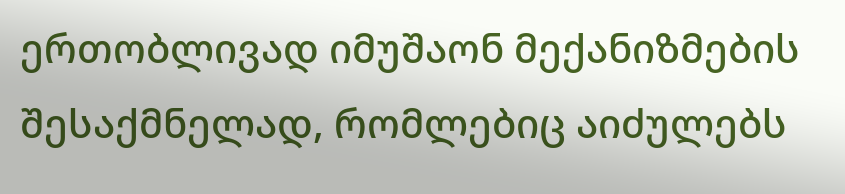ერთობლივად იმუშაონ მექანიზმების შესაქმნელად, რომლებიც აიძულებს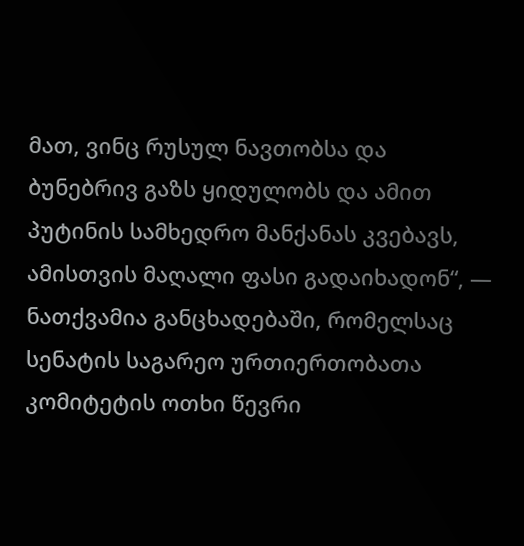მათ, ვინც რუსულ ნავთობსა და ბუნებრივ გაზს ყიდულობს და ამით პუტინის სამხედრო მანქანას კვებავს, ამისთვის მაღალი ფასი გადაიხადონ“, — ნათქვამია განცხადებაში, რომელსაც სენატის საგარეო ურთიერთობათა კომიტეტის ოთხი წევრი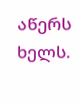აწერს ხელს.